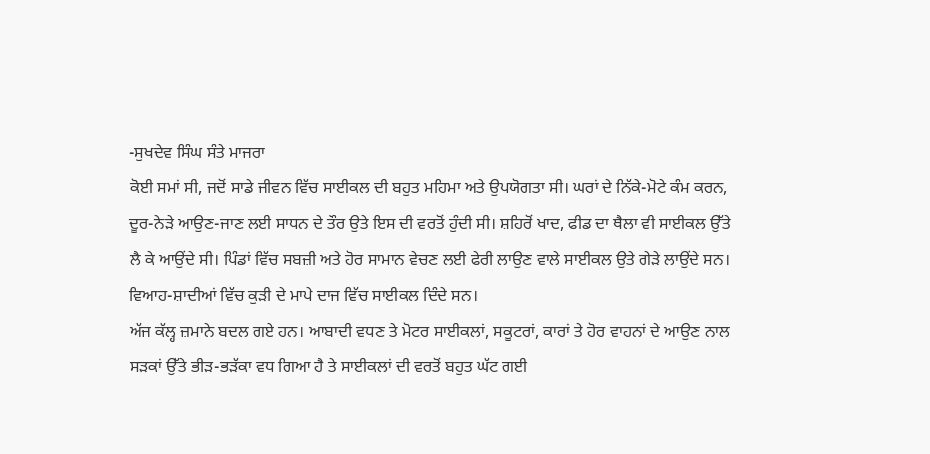-ਸੁਖਦੇਵ ਸਿੰਘ ਸੰਤੇ ਮਾਜਰਾ
ਕੋਈ ਸਮਾਂ ਸੀ, ਜਦੋਂ ਸਾਡੇ ਜੀਵਨ ਵਿੱਚ ਸਾਈਕਲ ਦੀ ਬਹੁਤ ਮਹਿਮਾ ਅਤੇ ਉਪਯੋਗਤਾ ਸੀ। ਘਰਾਂ ਦੇ ਨਿੱਕੇ-ਮੋਟੇ ਕੰਮ ਕਰਨ, ਦੂਰ-ਨੇੜੇ ਆਉਣ-ਜਾਣ ਲਈ ਸਾਧਨ ਦੇ ਤੌਰ ਉਤੇ ਇਸ ਦੀ ਵਰਤੋਂ ਹੁੰਦੀ ਸੀ। ਸ਼ਹਿਰੋਂ ਖਾਦ, ਫੀਡ ਦਾ ਥੈਲਾ ਵੀ ਸਾਈਕਲ ਉੱਤੇ ਲੈ ਕੇ ਆਉਂਦੇ ਸੀ। ਪਿੰਡਾਂ ਵਿੱਚ ਸਬਜ਼ੀ ਅਤੇ ਹੋਰ ਸਾਮਾਨ ਵੇਚਣ ਲਈ ਫੇਰੀ ਲਾਉਣ ਵਾਲੇ ਸਾਈਕਲ ਉਤੇ ਗੇੜੇ ਲਾਉਂਦੇ ਸਨ। ਵਿਆਹ-ਸ਼ਾਦੀਆਂ ਵਿੱਚ ਕੁੜੀ ਦੇ ਮਾਪੇ ਦਾਜ ਵਿੱਚ ਸਾਈਕਲ ਦਿੰਦੇ ਸਨ।
ਅੱਜ ਕੱਲ੍ਹ ਜ਼ਮਾਨੇ ਬਦਲ ਗਏ ਹਨ। ਆਬਾਦੀ ਵਧਣ ਤੇ ਮੋਟਰ ਸਾਈਕਲਾਂ, ਸਕੂਟਰਾਂ, ਕਾਰਾਂ ਤੇ ਹੋਰ ਵਾਹਨਾਂ ਦੇ ਆਉਣ ਨਾਲ ਸੜਕਾਂ ਉੱਤੇ ਭੀੜ-ਭੜੱਕਾ ਵਧ ਗਿਆ ਹੈ ਤੇ ਸਾਈਕਲਾਂ ਦੀ ਵਰਤੋਂ ਬਹੁਤ ਘੱਟ ਗਈ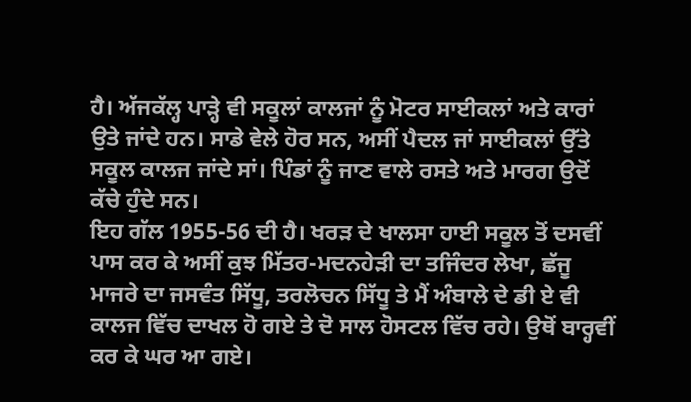ਹੈ। ਅੱਜਕੱਲ੍ਹ ਪਾੜ੍ਹੇ ਵੀ ਸਕੂਲਾਂ ਕਾਲਜਾਂ ਨੂੰ ਮੋਟਰ ਸਾਈਕਲਾਂ ਅਤੇ ਕਾਰਾਂ ਉਤੇ ਜਾਂਦੇ ਹਨ। ਸਾਡੇ ਵੇਲੇ ਹੋਰ ਸਨ, ਅਸੀਂ ਪੈਦਲ ਜਾਂ ਸਾਈਕਲਾਂ ਉੱਤੇ ਸਕੂਲ ਕਾਲਜ ਜਾਂਦੇ ਸਾਂ। ਪਿੰਡਾਂ ਨੂੰ ਜਾਣ ਵਾਲੇ ਰਸਤੇ ਅਤੇ ਮਾਰਗ ਉਦੋਂ ਕੱਚੇ ਹੁੰਦੇ ਸਨ।
ਇਹ ਗੱਲ 1955-56 ਦੀ ਹੈ। ਖਰੜ ਦੇ ਖਾਲਸਾ ਹਾਈ ਸਕੂਲ ਤੋਂ ਦਸਵੀਂ ਪਾਸ ਕਰ ਕੇ ਅਸੀਂ ਕੁਝ ਮਿੱਤਰ-ਮਦਨਹੇੜੀ ਦਾ ਤਜਿੰਦਰ ਲੇਖਾ, ਛੱਜੂ ਮਾਜਰੇ ਦਾ ਜਸਵੰਤ ਸਿੱਧੂ, ਤਰਲੋਚਨ ਸਿੱਧੂ ਤੇ ਮੈਂ ਅੰਬਾਲੇ ਦੇ ਡੀ ਏ ਵੀ ਕਾਲਜ ਵਿੱਚ ਦਾਖਲ ਹੋ ਗਏ ਤੇ ਦੋ ਸਾਲ ਹੋਸਟਲ ਵਿੱਚ ਰਹੇ। ਉਥੋਂ ਬਾਰ੍ਹਵੀਂ ਕਰ ਕੇ ਘਰ ਆ ਗਏ।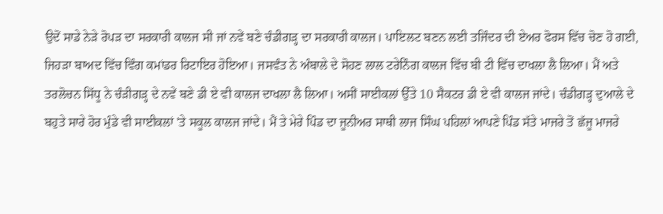ਉਦੋਂ ਸਾਡੇ ਨੇੜੇ ਰੋਪੜ ਦਾ ਸਰਕਾਰੀ ਕਾਲਜ ਸੀ ਜਾਂ ਨਵੇਂ ਬਣੇ ਚੰਡੀਗੜ੍ਹ ਦਾ ਸਰਕਾਰੀ ਕਾਲਜ। ਪਾਇਲਟ ਬਣਨ ਲਈ ਤਜਿੰਦਰ ਦੀ ਏਅਰ ਫੋਰਸ ਵਿੱਚ ਚੋਣ ਹੋ ਗਈ, ਜਿਹੜਾ ਬਾਅਦ ਵਿੱਚ ਵਿੰਗ ਕਮਾਂਡਰ ਰਿਟਾਇਰ ਹੋਇਆ। ਜਸਵੰਤ ਨੇ ਅੰਬਾਲੇ ਦੇ ਸੋਹਣ ਲਾਲ ਟਰੇਨਿੰਗ ਕਾਲਜ ਵਿੱਚ ਬੀ ਟੀ ਵਿੱਚ ਦਾਖਲਾ ਲੈ ਲਿਆ। ਮੈਂ ਅਤੇ ਤਰਲੋਚਨ ਸਿੱਧੂ ਨੇ ਚੰੜੀਗੜ੍ਹ ਦੇ ਨਵੇਂ ਬਣੇ ਡੀ ਏ ਵੀ ਕਾਲਜ ਦਾਖਲਾ ਲੈ ਲਿਆ। ਅਸੀਂ ਸਾਈਕਲਾਂ ਉੱਤੇ 10 ਸੈਕਟਰ ਡੀ ਏ ਵੀ ਕਾਲਜ ਜਾਂਦੇ। ਚੰਡੀਗੜ੍ਹ ਦੁਆਲੇ ਦੇ ਬਹੁਤੇ ਸਾਰੇ ਹੋਰ ਮੁੰਡੇ ਵੀ ਸਾਈਕਲਾਂ 'ਤੇ ਸਕੂਲ ਕਾਲਜ ਜਾਂਦੇ। ਮੈਂ ਤੇ ਮੇਰੇ ਪਿੰਡ ਦਾ ਜੂਨੀਅਰ ਸਾਥੀ ਲਾਜ ਸਿੰਘ ਪਹਿਲਾਂ ਆਪਣੇ ਪਿੰਡ ਸੱਤੇ ਮਾਜਰੇ ਤੋਂ ਛੱਜੂ ਮਾਜਰੇ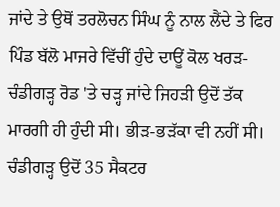ਜਾਂਦੇ ਤੇ ਉਥੋਂ ਤਰਲੋਚਨ ਸਿੰਘ ਨੂੰ ਨਾਲ ਲੈਂਦੇ ਤੇ ਫਿਰ ਪਿੰਡ ਬੱਲੋ ਮਾਜਰੇ ਵਿੱਚੀਂ ਹੁੰਦੇ ਦਾਊਂ ਕੋਲ ਖਰੜ-ਚੰਡੀਗੜ੍ਹ ਰੋਡ 'ਤੇ ਚੜ੍ਹ ਜਾਂਦੇ ਜਿਹੜੀ ਉਦੋਂ ਤੱਕ ਮਾਰਗੀ ਹੀ ਹੁੰਦੀ ਸੀ। ਭੀੜ-ਭੜੱਕਾ ਵੀ ਨਹੀਂ ਸੀ। ਚੰਡੀਗੜ੍ਹ ਉਦੋਂ 35 ਸੈਕਟਰ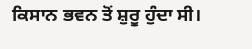ਕਿਸਾਨ ਭਵਨ ਤੋਂ ਸ਼ੁਰੂ ਹੁੰਦਾ ਸੀ।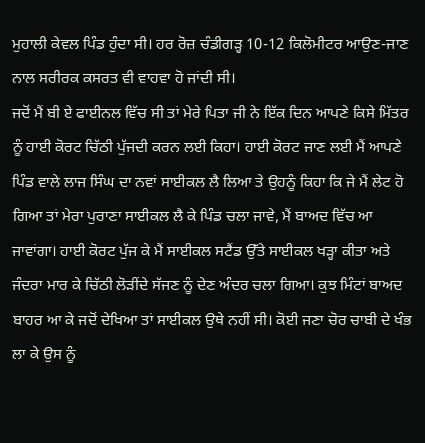ਮੁਹਾਲੀ ਕੇਵਲ ਪਿੰਡ ਹੁੰਦਾ ਸੀ। ਹਰ ਰੋਜ਼ ਚੰਡੀਗੜ੍ਹ 10-12 ਕਿਲੋਮੀਟਰ ਆਉਣ-ਜਾਣ ਨਾਲ ਸਰੀਰਕ ਕਸਰਤ ਵੀ ਵਾਹਵਾ ਹੋ ਜਾਂਦੀ ਸੀ।
ਜਦੋਂ ਮੈਂ ਬੀ ਏ ਫਾਈਨਲ ਵਿੱਚ ਸੀ ਤਾਂ ਮੇਰੇ ਪਿਤਾ ਜੀ ਨੇ ਇੱਕ ਦਿਨ ਆਪਣੇ ਕਿਸੇ ਮਿੱਤਰ ਨੂੰ ਹਾਈ ਕੋਰਟ ਚਿੱਠੀ ਪੁੱਜਦੀ ਕਰਨ ਲਈ ਕਿਹਾ। ਹਾਈ ਕੋਰਟ ਜਾਣ ਲਈ ਮੈਂ ਆਪਣੇ ਪਿੰਡ ਵਾਲੇ ਲਾਜ ਸਿੰਘ ਦਾ ਨਵਾਂ ਸਾਈਕਲ ਲੈ ਲਿਆ ਤੇ ਉਹਨੂੰ ਕਿਹਾ ਕਿ ਜੇ ਮੈਂ ਲੇਟ ਹੋ ਗਿਆ ਤਾਂ ਮੇਰਾ ਪੁਰਾਣਾ ਸਾਈਕਲ ਲੈ ਕੇ ਪਿੰਡ ਚਲਾ ਜਾਵੇ, ਮੈਂ ਬਾਅਦ ਵਿੱਚ ਆ ਜਾਵਾਂਗਾ। ਹਾਈ ਕੋਰਟ ਪੁੱਜ ਕੇ ਮੈਂ ਸਾਈਕਲ ਸਟੈਂਡ ਉੱਤੇ ਸਾਈਕਲ ਖੜ੍ਹਾ ਕੀਤਾ ਅਤੇ ਜੰਦਰਾ ਮਾਰ ਕੇ ਚਿੱਠੀ ਲੋੜੀਂਦੇ ਸੱਜਣ ਨੂੰ ਦੇਣ ਅੰਦਰ ਚਲਾ ਗਿਆ। ਕੁਝ ਮਿੰਟਾਂ ਬਾਅਦ ਬਾਹਰ ਆ ਕੇ ਜਦੋਂ ਦੇਖਿਆ ਤਾਂ ਸਾਈਕਲ ਉਥੇ ਨਹੀਂ ਸੀ। ਕੋਈ ਜਣਾ ਚੋਰ ਚਾਬੀ ਦੇ ਖੰਭ ਲਾ ਕੇ ਉਸ ਨੂੰ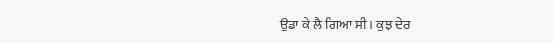ਉਡਾ ਕੇ ਲੈ ਗਿਆ ਸੀ। ਕੁਝ ਦੇਰ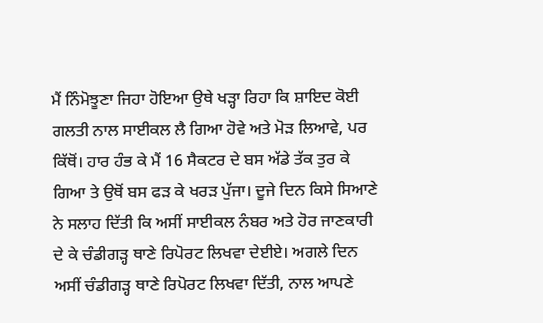ਮੈਂ ਨਿੰਮੋਝੂਣਾ ਜਿਹਾ ਹੋਇਆ ਉਥੇ ਖੜ੍ਹਾ ਰਿਹਾ ਕਿ ਸ਼ਾਇਦ ਕੋਈ ਗਲਤੀ ਨਾਲ ਸਾਈਕਲ ਲੈ ਗਿਆ ਹੋਵੇ ਅਤੇ ਮੋੜ ਲਿਆਵੇ, ਪਰ ਕਿੱਥੋਂ। ਹਾਰ ਹੰਭ ਕੇ ਮੈਂ 16 ਸੈਕਟਰ ਦੇ ਬਸ ਅੱਡੇ ਤੱਕ ਤੁਰ ਕੇ ਗਿਆ ਤੇ ਉਥੋਂ ਬਸ ਫੜ ਕੇ ਖਰੜ ਪੁੱਜਾ। ਦੂਜੇ ਦਿਨ ਕਿਸੇ ਸਿਆਣੇ ਨੇ ਸਲਾਹ ਦਿੱਤੀ ਕਿ ਅਸੀਂ ਸਾਈਕਲ ਨੰਬਰ ਅਤੇ ਹੋਰ ਜਾਣਕਾਰੀ ਦੇ ਕੇ ਚੰਡੀਗੜ੍ਹ ਥਾਣੇ ਰਿਪੋਰਟ ਲਿਖਵਾ ਦੇਈਏ। ਅਗਲੇ ਦਿਨ ਅਸੀਂ ਚੰਡੀਗੜ੍ਹ ਥਾਣੇ ਰਿਪੋਰਟ ਲਿਖਵਾ ਦਿੱਤੀ, ਨਾਲ ਆਪਣੇ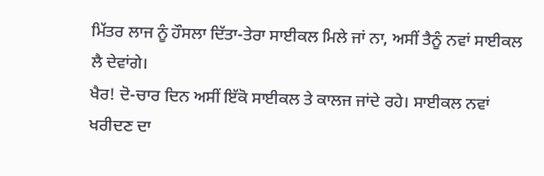ਮਿੱਤਰ ਲਾਜ ਨੂੰ ਹੌਸਲਾ ਦਿੱਤਾ-ਤੇਰਾ ਸਾਈਕਲ ਮਿਲੇ ਜਾਂ ਨਾ, ਅਸੀਂ ਤੈਨੂੰ ਨਵਾਂ ਸਾਈਕਲ ਲੈ ਦੇਵਾਂਗੇ।
ਖੈਰ! ਦੋ-ਚਾਰ ਦਿਨ ਅਸੀਂ ਇੱਕੋ ਸਾਈਕਲ ਤੇ ਕਾਲਜ ਜਾਂਦੇ ਰਹੇ। ਸਾਈਕਲ ਨਵਾਂ ਖਰੀਦਣ ਦਾ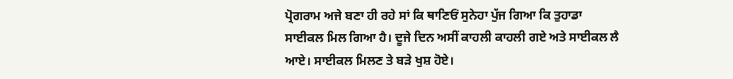ਪ੍ਰੋਗਰਾਮ ਅਜੇ ਬਣਾ ਹੀ ਰਹੇ ਸਾਂ ਕਿ ਥਾਣਿਓਂ ਸੁਨੇਹਾ ਪੁੱਜ ਗਿਆ ਕਿ ਤੁਹਾਡਾ ਸਾਈਕਲ ਮਿਲ ਗਿਆ ਹੈ। ਦੂਜੇ ਦਿਨ ਅਸੀਂ ਕਾਹਲੀ ਕਾਹਲੀ ਗਏ ਅਤੇ ਸਾਈਕਲ ਲੈ ਆਏ। ਸਾਈਕਲ ਮਿਲਣ ਤੇ ਬੜੇ ਖੁਸ਼ ਹੋਏ।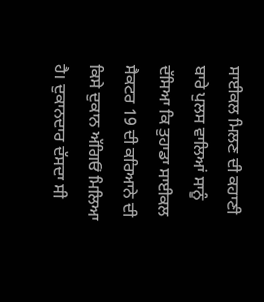ਸਾਈਕਲ ਮਿਲਣ ਦੀ ਕਹਾਣੀ ਬਾਰੇ ਪੁਲਸ ਵਾਲਿਆਂ ਸਾਨੂੰ ਦੱਸਿਆ ਕਿ ਤੁਹਾਡਾ ਸਾਈਕਲ ਸੈਕਟਰ 19 ਦੀ ਕਰਿਆਨੇ ਦੀ ਕਿਸੇ ਦੁਕਾਨ ਅੱਗਿਓਂ ਮਿਲਿਆ ਹੈ। ਦੁਕਾਨਦਾਰ ਦੱਸਦਾ ਸੀ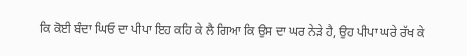ਕਿ ਕੋਈ ਬੰਦਾ ਘਿਓ ਦਾ ਪੀਪਾ ਇਹ ਕਹਿ ਕੇ ਲੈ ਗਿਆ ਕਿ ਉਸ ਦਾ ਘਰ ਨੇੜੇ ਹੈ, ਉਹ ਪੀਪਾ ਘਰੇ ਰੱਖ ਕੇ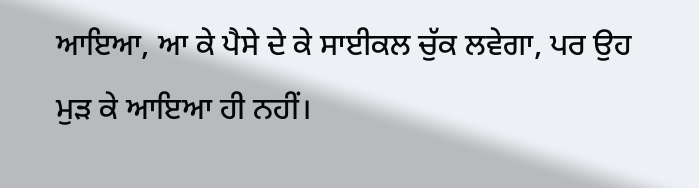ਆਇਆ, ਆ ਕੇ ਪੈਸੇ ਦੇ ਕੇ ਸਾਈਕਲ ਚੁੱਕ ਲਵੇਗਾ, ਪਰ ਉਹ ਮੁੜ ਕੇ ਆਇਆ ਹੀ ਨਹੀਂ।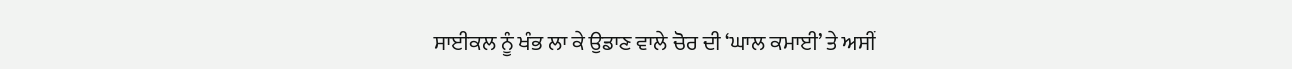ਸਾਈਕਲ ਨੂੰ ਖੰਭ ਲਾ ਕੇ ਉਡਾਣ ਵਾਲੇ ਚੋਰ ਦੀ ‘ਘਾਲ ਕਮਾਈ’ ਤੇ ਅਸੀਂ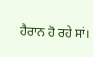ਹੈਰਾਨ ਹੋ ਰਹੇ ਸਾਂ।